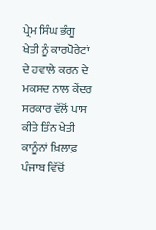ਪ੍ਰੇਮ ਸਿੰਘ ਭੰਗੂ
ਖੇਤੀ ਨੂੰ ਕਾਰਪੋਰੇਟਾਂ ਦੇ ਹਵਾਲੇ ਕਰਨ ਦੇ ਮਕਸਦ ਨਾਲ ਕੇਂਦਰ ਸਰਕਾਰ ਵੱਲੋਂ ਪਾਸ ਕੀਤੇ ਤਿੰਨ ਖੇਤੀ ਕਾਨੂੰਨਾਂ ਖ਼ਿਲਾਫ਼ ਪੰਜਾਬ ਵਿੱਚੋਂ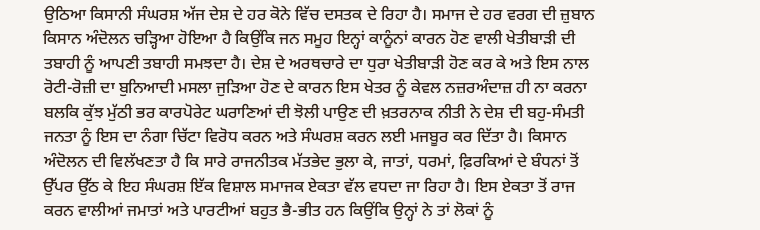ਉਠਿਆ ਕਿਸਾਨੀ ਸੰਘਰਸ਼ ਅੱਜ ਦੇਸ਼ ਦੇ ਹਰ ਕੋਨੇ ਵਿੱਚ ਦਸਤਕ ਦੇ ਰਿਹਾ ਹੈ। ਸਮਾਜ ਦੇ ਹਰ ਵਰਗ ਦੀ ਜ਼ੁਬਾਨ ਕਿਸਾਨ ਅੰਦੋਲਨ ਚੜ੍ਹਿਆ ਹੋਇਆ ਹੈ ਕਿਉਂਕਿ ਜਨ ਸਮੂਹ ਇਨ੍ਹਾਂ ਕਾਨੂੰਨਾਂ ਕਾਰਨ ਹੋਣ ਵਾਲੀ ਖੇਤੀਬਾੜੀ ਦੀ ਤਬਾਹੀ ਨੂੰ ਆਪਣੀ ਤਬਾਹੀ ਸਮਝਦਾ ਹੈ। ਦੇਸ਼ ਦੇ ਅਰਥਚਾਰੇ ਦਾ ਧੁਰਾ ਖੇਤੀਬਾੜੀ ਹੋਣ ਕਰ ਕੇ ਅਤੇ ਇਸ ਨਾਲ ਰੋਟੀ-ਰੋਜ਼ੀ ਦਾ ਬੁਨਿਆਦੀ ਮਸਲਾ ਜੁੜਿਆ ਹੋਣ ਦੇ ਕਾਰਨ ਇਸ ਖੇਤਰ ਨੂੰ ਕੇਵਲ ਨਜ਼ਰਅੰਦਾਜ਼ ਹੀ ਨਾ ਕਰਨਾ ਬਲਕਿ ਕੁੱਝ ਮੁੱਠੀ ਭਰ ਕਾਰਪੋਰੇਟ ਘਰਾਣਿਆਂ ਦੀ ਝੋਲੀ ਪਾਉਣ ਦੀ ਖ਼ਤਰਨਾਕ ਨੀਤੀ ਨੇ ਦੇਸ਼ ਦੀ ਬਹੁ-ਸੰਮਤੀ ਜਨਤਾ ਨੂੰ ਇਸ ਦਾ ਨੰਗਾ ਚਿੱਟਾ ਵਿਰੋਧ ਕਰਨ ਅਤੇ ਸੰਘਰਸ਼ ਕਰਨ ਲਈ ਮਜਬੂਰ ਕਰ ਦਿੱਤਾ ਹੈ। ਕਿਸਾਨ ਅੰਦੋਲਨ ਦੀ ਵਿਲੱਖਣਤਾ ਹੈ ਕਿ ਸਾਰੇ ਰਾਜਨੀਤਕ ਮੱਤਭੇਦ ਭੁਲਾ ਕੇ, ਜਾਤਾਂ, ਧਰਮਾਂ, ਫ਼ਿਰਕਿਆਂ ਦੇ ਬੰਧਨਾਂ ਤੋਂ ਉੱਪਰ ਉੱਠ ਕੇ ਇਹ ਸੰਘਰਸ਼ ਇੱਕ ਵਿਸ਼ਾਲ ਸਮਾਜਕ ਏਕਤਾ ਵੱਲ ਵਧਦਾ ਜਾ ਰਿਹਾ ਹੈ। ਇਸ ਏਕਤਾ ਤੋਂ ਰਾਜ ਕਰਨ ਵਾਲੀਆਂ ਜਮਾਤਾਂ ਅਤੇ ਪਾਰਟੀਆਂ ਬਹੁਤ ਭੈ-ਭੀਤ ਹਨ ਕਿਉਂਕਿ ਉਨ੍ਹਾਂ ਨੇ ਤਾਂ ਲੋਕਾਂ ਨੂੰ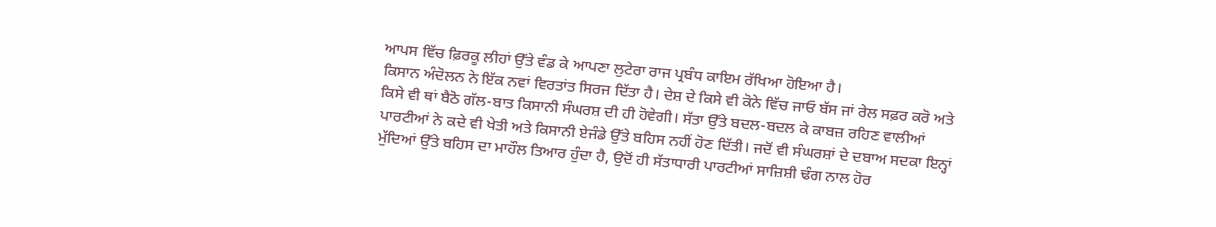ਆਪਸ ਵਿੱਚ ਫ਼ਿਰਕੂ ਲੀਹਾਂ ਉੱਤੇ ਵੰਡ ਕੇ ਆਪਣਾ ਲੁਟੇਰਾ ਰਾਜ ਪ੍ਰਬੰਧ ਕਾਇਮ ਰੱਖਿਆ ਹੋਇਆ ਹੈ।
ਕਿਸਾਨ ਅੰਦੋਲਨ ਨੇ ਇੱਕ ਨਵਾਂ ਵਿਰਤਾਂਤ ਸਿਰਜ ਦਿੱਤਾ ਹੈ। ਦੇਸ਼ ਦੇ ਕਿਸੇ ਵੀ ਕੋਨੇ ਵਿੱਚ ਜਾਓ ਬੱਸ ਜਾਂ ਰੇਲ ਸਫ਼ਰ ਕਰੋ ਅਤੇ ਕਿਸੇ ਵੀ ਥਾਂ ਬੈਠੋ ਗੱਲ-ਬਾਤ ਕਿਸਾਨੀ ਸੰਘਰਸ਼ ਦੀ ਹੀ ਹੋਵੇਗੀ। ਸੱਤਾ ਉੱਤੇ ਬਦਲ-ਬਦਲ ਕੇ ਕਾਬਜ਼ ਰਹਿਣ ਵਾਲੀਆਂ ਪਾਰਟੀਆਂ ਨੇ ਕਦੇ ਵੀ ਖੇਤੀ ਅਤੇ ਕਿਸਾਨੀ ਏਜੰਡੇ ਉੱਤੇ ਬਹਿਸ ਨਹੀਂ ਹੋਣ ਦਿੱਤੀ। ਜਦੋਂ ਵੀ ਸੰਘਰਸ਼ਾਂ ਦੇ ਦਬਾਅ ਸਦਕਾ ਇਨ੍ਹਾਂ ਮੁੱਦਿਆਂ ਉੱਤੇ ਬਹਿਸ ਦਾ ਮਾਹੌਲ ਤਿਆਰ ਹੁੰਦਾ ਹੈ, ਉਦੋਂ ਹੀ ਸੱਤਾਧਾਰੀ ਪਾਰਟੀਆਂ ਸਾਜ਼ਿਸ਼ੀ ਢੰਗ ਨਾਲ ਹੋਰ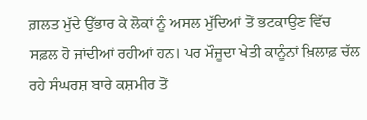ਗ਼ਲਤ ਮੁੱਦੇ ਉੱਭਾਰ ਕੇ ਲੋਕਾਂ ਨੂੰ ਅਸਲ ਮੁੱਦਿਆਂ ਤੋਂ ਭਟਕਾਉਣ ਵਿੱਚ ਸਫ਼ਲ ਹੋ ਜਾਂਦੀਆਂ ਰਹੀਆਂ ਹਨ। ਪਰ ਮੌਜੂਦਾ ਖੇਤੀ ਕਾਨੂੰਨਾਂ ਖ਼ਿਲਾਫ਼ ਚੱਲ ਰਹੇ ਸੰਘਰਸ਼ ਬਾਰੇ ਕਸ਼ਮੀਰ ਤੋਂ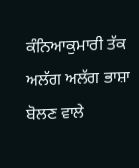ਕੰਨਿਆਕੁਮਾਰੀ ਤੱਕ ਅਲੱਗ ਅਲੱਗ ਭਾਸ਼ਾ ਬੋਲਣ ਵਾਲੇ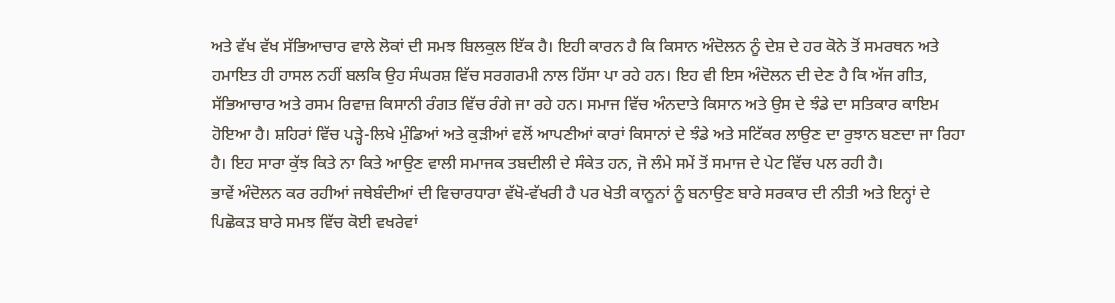ਅਤੇ ਵੱਖ ਵੱਖ ਸੱਭਿਆਚਾਰ ਵਾਲੇ ਲੋਕਾਂ ਦੀ ਸਮਝ ਬਿਲਕੁਲ ਇੱਕ ਹੈ। ਇਹੀ ਕਾਰਨ ਹੈ ਕਿ ਕਿਸਾਨ ਅੰਦੋਲਨ ਨੂੰ ਦੇਸ਼ ਦੇ ਹਰ ਕੋਨੇ ਤੋਂ ਸਮਰਥਨ ਅਤੇ ਹਮਾਇਤ ਹੀ ਹਾਸਲ ਨਹੀਂ ਬਲਕਿ ਉਹ ਸੰਘਰਸ਼ ਵਿੱਚ ਸਰਗਰਮੀ ਨਾਲ ਹਿੱਸਾ ਪਾ ਰਹੇ ਹਨ। ਇਹ ਵੀ ਇਸ ਅੰਦੋਲਨ ਦੀ ਦੇਣ ਹੈ ਕਿ ਅੱਜ ਗੀਤ, ਸੱਭਿਆਚਾਰ ਅਤੇ ਰਸਮ ਰਿਵਾਜ਼ ਕਿਸਾਨੀ ਰੰਗਤ ਵਿੱਚ ਰੰਗੇ ਜਾ ਰਹੇ ਹਨ। ਸਮਾਜ ਵਿੱਚ ਅੰਨਦਾਤੇ ਕਿਸਾਨ ਅਤੇ ਉਸ ਦੇ ਝੰਡੇ ਦਾ ਸਤਿਕਾਰ ਕਾਇਮ ਹੋਇਆ ਹੈ। ਸ਼ਹਿਰਾਂ ਵਿੱਚ ਪੜ੍ਹੇ-ਲਿਖੇ ਮੁੰਡਿਆਂ ਅਤੇ ਕੁੜੀਆਂ ਵਲੋਂ ਆਪਣੀਆਂ ਕਾਰਾਂ ਕਿਸਾਨਾਂ ਦੇ ਝੰਡੇ ਅਤੇ ਸਟਿੱਕਰ ਲਾਉਣ ਦਾ ਰੁਝਾਨ ਬਣਦਾ ਜਾ ਰਿਹਾ ਹੈ। ਇਹ ਸਾਰਾ ਕੁੱਝ ਕਿਤੇ ਨਾ ਕਿਤੇ ਆਉਣ ਵਾਲੀ ਸਮਾਜਕ ਤਬਦੀਲੀ ਦੇ ਸੰਕੇਤ ਹਨ, ਜੋ ਲੰਮੇ ਸਮੇਂ ਤੋਂ ਸਮਾਜ ਦੇ ਪੇਟ ਵਿੱਚ ਪਲ ਰਹੀ ਹੈ।
ਭਾਵੇਂ ਅੰਦੋਲਨ ਕਰ ਰਹੀਆਂ ਜਥੇਬੰਦੀਆਂ ਦੀ ਵਿਚਾਰਧਾਰਾ ਵੱਖੋ-ਵੱਖਰੀ ਹੈ ਪਰ ਖੇਤੀ ਕਾਨੂਨਾਂ ਨੂੰ ਬਨਾਉਣ ਬਾਰੇ ਸਰਕਾਰ ਦੀ ਨੀਤੀ ਅਤੇ ਇਨ੍ਹਾਂ ਦੇ ਪਿਛੋਕੜ ਬਾਰੇ ਸਮਝ ਵਿੱਚ ਕੋਈ ਵਖਰੇਵਾਂ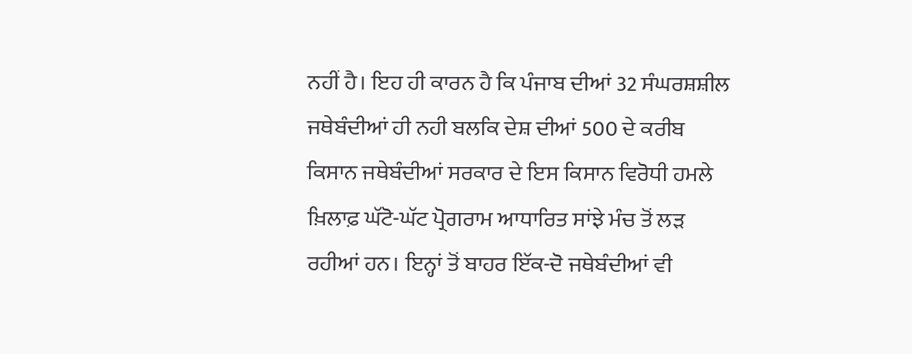ਨਹੀਂ ਹੈ। ਇਹ ਹੀ ਕਾਰਨ ਹੈ ਕਿ ਪੰਜਾਬ ਦੀਆਂ 32 ਸੰਘਰਸ਼ਸ਼ੀਲ ਜਥੇਬੰਦੀਆਂ ਹੀ ਨਹੀ ਬਲਕਿ ਦੇਸ਼ ਦੀਆਂ 500 ਦੇ ਕਰੀਬ ਕਿਸਾਨ ਜਥੇਬੰਦੀਆਂ ਸਰਕਾਰ ਦੇ ਇਸ ਕਿਸਾਨ ਵਿਰੋਧੀ ਹਮਲੇ ਖ਼ਿਲਾਫ਼ ਘੱਟੋ-ਘੱਟ ਪ੍ਰੋਗਰਾਮ ਆਧਾਰਿਤ ਸਾਂਝੇ ਮੰਚ ਤੋਂ ਲੜ ਰਹੀਆਂ ਹਨ। ਇਨ੍ਹਾਂ ਤੋਂ ਬਾਹਰ ਇੱਕ-ਦੋ ਜਥੇਬੰਦੀਆਂ ਵੀ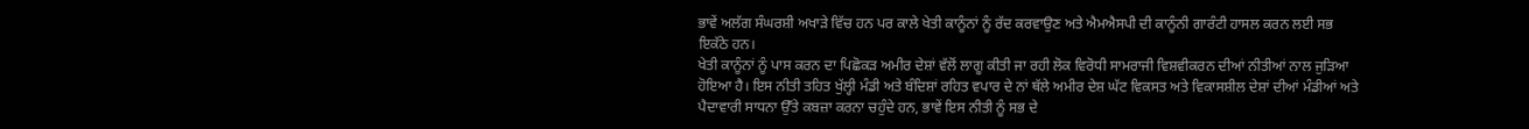ਭਾਵੇਂ ਅਲੱਗ ਸੰਘਰਸ਼ੀ ਅਖਾੜੇ ਵਿੱਚ ਹਨ ਪਰ ਕਾਲੇ ਖੇਤੀ ਕਾਨੂੰਨਾਂ ਨੂੰ ਰੱਦ ਕਰਵਾਉਣ ਅਤੇ ਐਮਐਸਪੀ ਦੀ ਕਾਨੂੰਨੀ ਗਾਰੰਟੀ ਹਾਸਲ ਕਰਨ ਲਈ ਸਭ ਇਕੱਠੇ ਹਨ।
ਖੇਤੀ ਕਾਨੂੰਨਾਂ ਨੂੰ ਪਾਸ ਕਰਨ ਦਾ ਪਿਛੋਕੜ ਅਮੀਰ ਦੇਸ਼ਾਂ ਵੱਲੋਂ ਲਾਗੂ ਕੀਤੀ ਜਾ ਰਹੀ ਲੋਕ ਵਿਰੋਧੀ ਸਾਮਰਾਜੀ ਵਿਸ਼ਵੀਕਰਨ ਦੀਆਂ ਨੀਤੀਆਂ ਨਾਲ ਜੁੜਿਆ ਹੋਇਆ ਹੈ। ਇਸ ਨੀਤੀ ਤਹਿਤ ਖੁੱਲ੍ਹੀ ਮੰਡੀ ਅਤੇ ਬੰਦਿਸ਼ਾਂ ਰਹਿਤ ਵਪਾਰ ਦੇ ਨਾਂ ਥੱਲੇ ਅਮੀਰ ਦੇਸ਼ ਘੱਟ ਵਿਕਸਤ ਅਤੇ ਵਿਕਾਸਸ਼ੀਲ ਦੇਸ਼ਾਂ ਦੀਆਂ ਮੰਡੀਆਂ ਅਤੇ ਪੈਦਾਵਾਰੀ ਸਾਧਨਾ ਉੱਤੇ ਕਬਜ਼ਾ ਕਰਨਾ ਚਹੁੰਦੇ ਹਨ, ਭਾਵੇਂ ਇਸ ਨੀਤੀ ਨੂੰ ਸਭ ਦੇ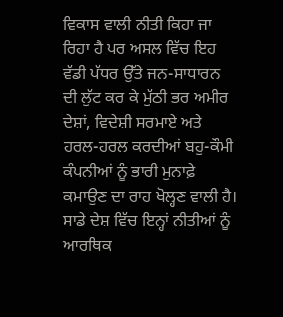ਵਿਕਾਸ ਵਾਲੀ ਨੀਤੀ ਕਿਹਾ ਜਾ ਰਿਹਾ ਹੈ ਪਰ ਅਸਲ ਵਿੱਚ ਇਹ ਵੱਡੀ ਪੱਧਰ ਉੱਤੇ ਜਨ-ਸਾਧਾਰਨ ਦੀ ਲੁੱਟ ਕਰ ਕੇ ਮੁੱਠੀ ਭਰ ਅਮੀਰ ਦੇਸ਼ਾਂ, ਵਿਦੇਸ਼ੀ ਸਰਮਾਏ ਅਤੇ ਹਰਲ-ਹਰਲ ਕਰਦੀਆਂ ਬਹੁ-ਕੌਮੀ ਕੰਪਨੀਆਂ ਨੂੰ ਭਾਰੀ ਮੁਨਾਫ਼ੇ ਕਮਾਉਣ ਦਾ ਰਾਹ ਖੋਲ੍ਹਣ ਵਾਲੀ ਹੈ।
ਸਾਡੇ ਦੇਸ਼ ਵਿੱਚ ਇਨ੍ਹਾਂ ਨੀਤੀਆਂ ਨੂੰ ਆਰਥਿਕ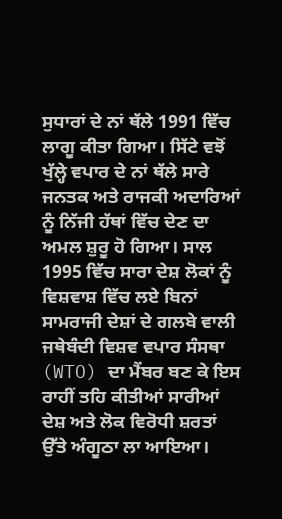ਸੁਧਾਰਾਂ ਦੇ ਨਾਂ ਥੱਲੇ 1991 ਵਿੱਚ ਲਾਗੂ ਕੀਤਾ ਗਿਆ। ਸਿੱਟੇ ਵਝੋਂ ਖੁੱਲ੍ਹੇ ਵਪਾਰ ਦੇ ਨਾਂ ਥੱਲੇ ਸਾਰੇ ਜਨਤਕ ਅਤੇ ਰਾਜਕੀ ਅਦਾਰਿਆਂ ਨੂੰ ਨਿੱਜੀ ਹੱਥਾਂ ਵਿੱਚ ਦੇਣ ਦਾ ਅਮਲ ਸ਼ੁਰੂ ਹੋ ਗਿਆ। ਸਾਲ 1995 ਵਿੱਚ ਸਾਰਾ ਦੇਸ਼ ਲੋਕਾਂ ਨੂੰ ਵਿਸ਼ਵਾਸ਼ ਵਿੱਚ ਲਏ ਬਿਨਾਂ ਸਾਮਰਾਜੀ ਦੇਸ਼ਾਂ ਦੇ ਗਲਬੇ ਵਾਲੀ ਜਥੇਬੰਦੀ ਵਿਸ਼ਵ ਵਪਾਰ ਸੰਸਥਾ (WTO) ਦਾ ਮੈਂਬਰ ਬਣ ਕੇ ਇਸ ਰਾਹੀਂ ਤਹਿ ਕੀਤੀਆਂ ਸਾਰੀਆਂ ਦੇਸ਼ ਅਤੇ ਲੋਕ ਵਿਰੋਧੀ ਸ਼ਰਤਾਂ ਉੱਤੇ ਅੰਗੂਠਾ ਲਾ ਆਇਆ।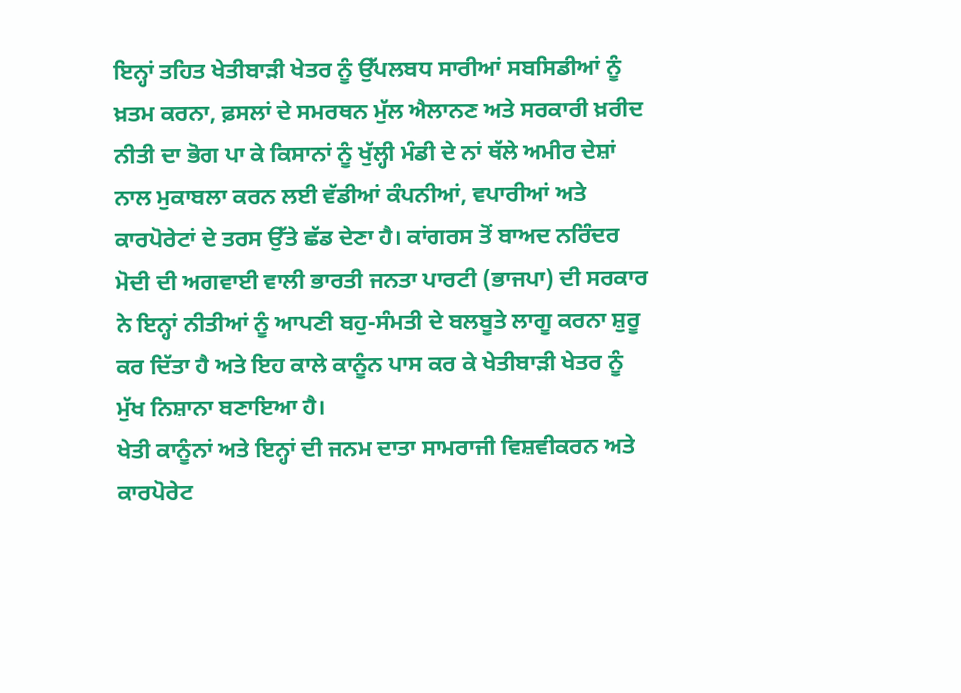ਇਨ੍ਹਾਂ ਤਹਿਤ ਖੇਤੀਬਾੜੀ ਖੇਤਰ ਨੂੰ ਉੱਪਲਬਧ ਸਾਰੀਆਂ ਸਬਸਿਡੀਆਂ ਨੂੰ ਖ਼ਤਮ ਕਰਨਾ, ਫ਼ਸਲਾਂ ਦੇ ਸਮਰਥਨ ਮੁੱਲ ਐਲਾਨਣ ਅਤੇ ਸਰਕਾਰੀ ਖ਼ਰੀਦ ਨੀਤੀ ਦਾ ਭੋਗ ਪਾ ਕੇ ਕਿਸਾਨਾਂ ਨੂੰ ਖੁੱਲ੍ਹੀ ਮੰਡੀ ਦੇ ਨਾਂ ਥੱਲੇ ਅਮੀਰ ਦੇਸ਼ਾਂ ਨਾਲ ਮੁਕਾਬਲਾ ਕਰਨ ਲਈ ਵੱਡੀਆਂ ਕੰਪਨੀਆਂ, ਵਪਾਰੀਆਂ ਅਤੇ ਕਾਰਪੋਰੇਟਾਂ ਦੇ ਤਰਸ ਉੱਤੇ ਛੱਡ ਦੇਣਾ ਹੈ। ਕਾਂਗਰਸ ਤੋਂ ਬਾਅਦ ਨਰਿੰਦਰ ਮੋਦੀ ਦੀ ਅਗਵਾਈ ਵਾਲੀ ਭਾਰਤੀ ਜਨਤਾ ਪਾਰਟੀ (ਭਾਜਪਾ) ਦੀ ਸਰਕਾਰ ਨੇ ਇਨ੍ਹਾਂ ਨੀਤੀਆਂ ਨੂੰ ਆਪਣੀ ਬਹੁ-ਸੰਮਤੀ ਦੇ ਬਲਬੂਤੇ ਲਾਗੂ ਕਰਨਾ ਸ਼ੁਰੂ ਕਰ ਦਿੱਤਾ ਹੈ ਅਤੇ ਇਹ ਕਾਲੇ ਕਾਨੂੰਨ ਪਾਸ ਕਰ ਕੇ ਖੇਤੀਬਾੜੀ ਖੇਤਰ ਨੂੰ ਮੁੱਖ ਨਿਸ਼ਾਨਾ ਬਣਾਇਆ ਹੈ।
ਖੇਤੀ ਕਾਨੂੰਨਾਂ ਅਤੇ ਇਨ੍ਹਾਂ ਦੀ ਜਨਮ ਦਾਤਾ ਸਾਮਰਾਜੀ ਵਿਸ਼ਵੀਕਰਨ ਅਤੇ ਕਾਰਪੋਰੇਟ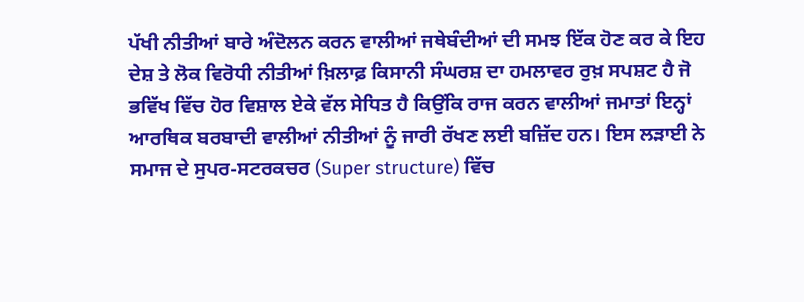ਪੱਖੀ ਨੀਤੀਆਂ ਬਾਰੇ ਅੰਦੋਲਨ ਕਰਨ ਵਾਲੀਆਂ ਜਥੇਬੰਦੀਆਂ ਦੀ ਸਮਝ ਇੱਕ ਹੋਣ ਕਰ ਕੇ ਇਹ ਦੇਸ਼ ਤੇ ਲੋਕ ਵਿਰੋਧੀ ਨੀਤੀਆਂ ਖ਼ਿਲਾਫ਼ ਕਿਸਾਨੀ ਸੰਘਰਸ਼ ਦਾ ਹਮਲਾਵਰ ਰੁਖ਼ ਸਪਸ਼ਟ ਹੈ ਜੋ ਭਵਿੱਖ ਵਿੱਚ ਹੋਰ ਵਿਸ਼ਾਲ ਏਕੇ ਵੱਲ ਸੇਧਿਤ ਹੈ ਕਿਉਂਕਿ ਰਾਜ ਕਰਨ ਵਾਲੀਆਂ ਜਮਾਤਾਂ ਇਨ੍ਹਾਂ ਆਰਥਿਕ ਬਰਬਾਦੀ ਵਾਲੀਆਂ ਨੀਤੀਆਂ ਨੂੰ ਜਾਰੀ ਰੱਖਣ ਲਈ ਬਜ਼ਿੱਦ ਹਨ। ਇਸ ਲੜਾਈ ਨੇ ਸਮਾਜ ਦੇ ਸੁਪਰ-ਸਟਰਕਚਰ (Super structure) ਵਿੱਚ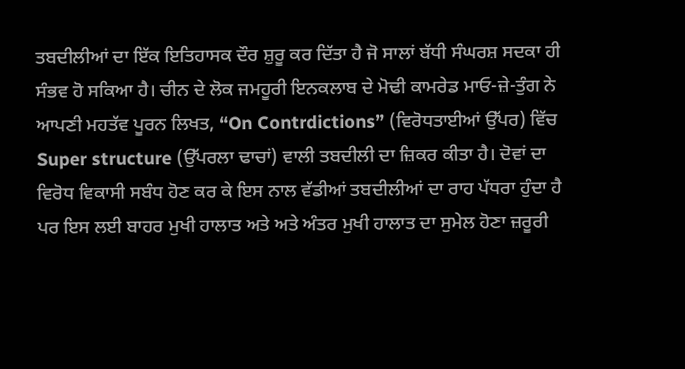ਤਬਦੀਲੀਆਂ ਦਾ ਇੱਕ ਇਤਿਹਾਸਕ ਦੌਰ ਸ਼ੁਰੂ ਕਰ ਦਿੱਤਾ ਹੈ ਜੋ ਸਾਲਾਂ ਬੱਧੀ ਸੰਘਰਸ਼ ਸਦਕਾ ਹੀ ਸੰਭਵ ਹੋ ਸਕਿਆ ਹੈ। ਚੀਨ ਦੇ ਲੋਕ ਜਮਹੂਰੀ ਇਨਕਲਾਬ ਦੇ ਮੋਢੀ ਕਾਮਰੇਡ ਮਾਓ-ਜ਼ੇ-ਤੁੰਗ ਨੇ ਆਪਣੀ ਮਹਤੱਵ ਪੂਰਨ ਲਿਖਤ, “On Contrdictions” (ਵਿਰੋਧਤਾਈਆਂ ਉੱਪਰ) ਵਿੱਚ Super structure (ਉੱਪਰਲਾ ਢਾਚਾਂ) ਵਾਲੀ ਤਬਦੀਲੀ ਦਾ ਜ਼ਿਕਰ ਕੀਤਾ ਹੈ। ਦੋਵਾਂ ਦਾ ਵਿਰੋਧ ਵਿਕਾਸੀ ਸਬੰਧ ਹੋਣ ਕਰ ਕੇ ਇਸ ਨਾਲ ਵੱਡੀਆਂ ਤਬਦੀਲੀਆਂ ਦਾ ਰਾਹ ਪੱਧਰਾ ਹੁੰਦਾ ਹੈ ਪਰ ਇਸ ਲਈ ਬਾਹਰ ਮੁਖੀ ਹਾਲਾਤ ਅਤੇ ਅਤੇ ਅੰਤਰ ਮੁਖੀ ਹਾਲਾਤ ਦਾ ਸੁਮੇਲ ਹੋਣਾ ਜ਼ਰੂਰੀ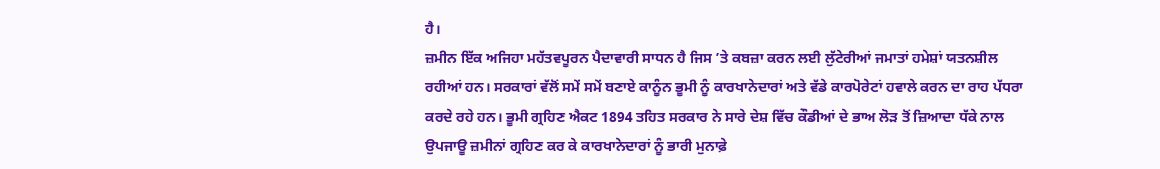ਹੈ।
ਜ਼ਮੀਨ ਇੱਕ ਅਜਿਹਾ ਮਹੱਤਵਪੂਰਨ ਪੈਦਾਵਾਰੀ ਸਾਧਨ ਹੈ ਜਿਸ ’ਤੇ ਕਬਜ਼ਾ ਕਰਨ ਲਈ ਲੁੱਟੇਰੀਆਂ ਜਮਾਤਾਂ ਹਮੇਸ਼ਾਂ ਯਤਨਸ਼ੀਲ ਰਹੀਆਂ ਹਨ। ਸਰਕਾਰਾਂ ਵੱਲੋਂ ਸਮੇਂ ਸਮੇਂ ਬਣਾਏ ਕਾਨੂੰਨ ਭੂਮੀ ਨੂੰ ਕਾਰਖਾਨੇਦਾਰਾਂ ਅਤੇ ਵੱਡੇ ਕਾਰਪੋਰੇਟਾਂ ਹਵਾਲੇ ਕਰਨ ਦਾ ਰਾਹ ਪੱਧਰਾ ਕਰਦੇ ਰਹੇ ਹਨ। ਭੂਮੀ ਗ੍ਰਹਿਣ ਐਕਟ 1894 ਤਹਿਤ ਸਰਕਾਰ ਨੇ ਸਾਰੇ ਦੇਸ਼ ਵਿੱਚ ਕੌਡੀਆਂ ਦੇ ਭਾਅ ਲੋੜ ਤੋਂ ਜ਼ਿਆਦਾ ਧੱਕੇ ਨਾਲ ਉਪਜਾਊ ਜ਼ਮੀਨਾਂ ਗ੍ਰਹਿਣ ਕਰ ਕੇ ਕਾਰਖਾਨੇਦਾਰਾਂ ਨੂੰ ਭਾਰੀ ਮੁਨਾਫ਼ੇ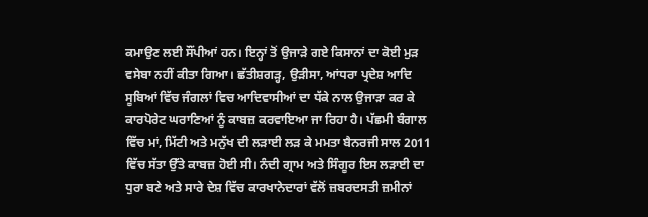ਕਮਾਉਣ ਲਈ ਸੌਂਪੀਆਂ ਹਨ। ਇਨ੍ਹਾਂ ਤੋਂ ਉਜਾੜੇ ਗਏ ਕਿਸਾਨਾਂ ਦਾ ਕੋਈ ਮੁੜ ਵਸੇਬਾ ਨਹੀਂ ਕੀਤਾ ਗਿਆ। ਛੱਤੀਸ਼ਗੜ੍ਹ, ਉੜੀਸਾ, ਆਂਧਰਾ ਪ੍ਰਦੇਸ਼ ਆਦਿ ਸੂਬਿਆਂ ਵਿੱਚ ਜੰਗਲਾਂ ਵਿਚ ਆਦਿਵਾਸੀਆਂ ਦਾ ਧੱਕੇ ਨਾਲ ਉਜਾੜਾ ਕਰ ਕੇ ਕਾਰਪੋਰੇਟ ਘਰਾਣਿਆਂ ਨੂੰ ਕਾਬਜ਼ ਕਰਵਾਇਆ ਜਾ ਰਿਹਾ ਹੈ। ਪੱਛਮੀ ਬੰਗਾਲ ਵਿੱਚ ਮਾਂ, ਮਿੱਟੀ ਅਤੇ ਮਨੁੱਖ ਦੀ ਲੜਾਈ ਲੜ ਕੇ ਮਮਤਾ ਬੈਨਰਜੀ ਸਾਲ 2011 ਵਿੱਚ ਸੱਤਾ ਉੱਤੇ ਕਾਬਜ਼ ਹੋਈ ਸੀ। ਨੰਦੀ ਗ੍ਰਾਮ ਅਤੇ ਸਿੰਗੂਰ ਇਸ ਲੜਾਈ ਦਾ ਧੁਰਾ ਬਣੇ ਅਤੇ ਸਾਰੇ ਦੇਸ਼ ਵਿੱਚ ਕਾਰਖਾਨੇਦਾਰਾਂ ਵੱਲੋਂ ਜ਼ਬਰਦਸਤੀ ਜ਼ਮੀਨਾਂ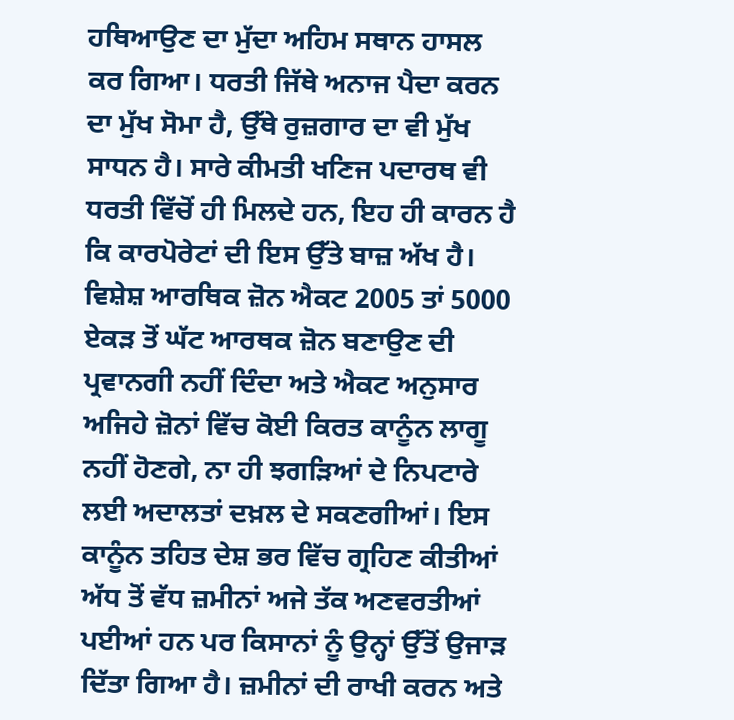ਹਥਿਆਉਣ ਦਾ ਮੁੱਦਾ ਅਹਿਮ ਸਥਾਨ ਹਾਸਲ ਕਰ ਗਿਆ। ਧਰਤੀ ਜਿੱਥੇ ਅਨਾਜ ਪੈਦਾ ਕਰਨ ਦਾ ਮੁੱਖ ਸੋਮਾ ਹੈ, ਉੱਥੇ ਰੁਜ਼ਗਾਰ ਦਾ ਵੀ ਮੁੱਖ ਸਾਧਨ ਹੈ। ਸਾਰੇ ਕੀਮਤੀ ਖਣਿਜ ਪਦਾਰਥ ਵੀ ਧਰਤੀ ਵਿੱਚੋਂ ਹੀ ਮਿਲਦੇ ਹਨ, ਇਹ ਹੀ ਕਾਰਨ ਹੈ ਕਿ ਕਾਰਪੋਰੇਟਾਂ ਦੀ ਇਸ ਉੱਤੇ ਬਾਜ਼ ਅੱਖ ਹੈ। ਵਿਸ਼ੇਸ਼ ਆਰਥਿਕ ਜ਼ੋਨ ਐਕਟ 2005 ਤਾਂ 5000 ਏਕੜ ਤੋਂ ਘੱਟ ਆਰਥਕ ਜ਼ੋਨ ਬਣਾਉਣ ਦੀ ਪ੍ਰਵਾਨਗੀ ਨਹੀਂ ਦਿੰਦਾ ਅਤੇ ਐਕਟ ਅਨੁਸਾਰ ਅਜਿਹੇ ਜ਼ੋਨਾਂ ਵਿੱਚ ਕੋਈ ਕਿਰਤ ਕਾਨੂੰਨ ਲਾਗੂ ਨਹੀਂ ਹੋਣਗੇ, ਨਾ ਹੀ ਝਗੜਿਆਂ ਦੇ ਨਿਪਟਾਰੇ ਲਈ ਅਦਾਲਤਾਂ ਦਖ਼ਲ ਦੇ ਸਕਣਗੀਆਂ। ਇਸ ਕਾਨੂੰਨ ਤਹਿਤ ਦੇਸ਼ ਭਰ ਵਿੱਚ ਗ੍ਰਹਿਣ ਕੀਤੀਆਂ ਅੱਧ ਤੋਂ ਵੱਧ ਜ਼ਮੀਨਾਂ ਅਜੇ ਤੱਕ ਅਣਵਰਤੀਆਂ ਪਈਆਂ ਹਨ ਪਰ ਕਿਸਾਨਾਂ ਨੂੰ ਉਨ੍ਹਾਂ ਉੱਤੋਂ ਉਜਾੜ ਦਿੱਤਾ ਗਿਆ ਹੈ। ਜ਼ਮੀਨਾਂ ਦੀ ਰਾਖੀ ਕਰਨ ਅਤੇ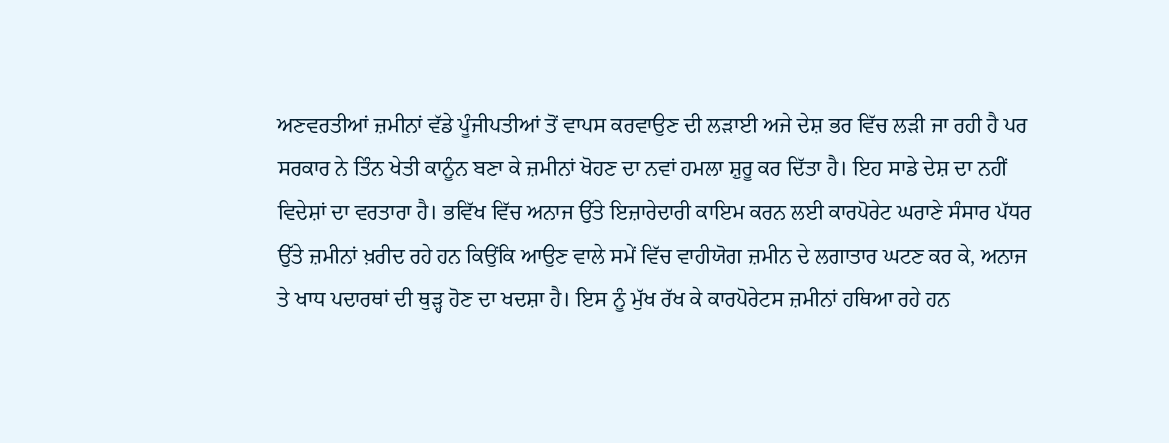ਅਣਵਰਤੀਆਂ ਜ਼ਮੀਨਾਂ ਵੱਡੇ ਪੂੰਜੀਪਤੀਆਂ ਤੋਂ ਵਾਪਸ ਕਰਵਾਉਣ ਦੀ ਲੜਾਈ ਅਜੇ ਦੇਸ਼ ਭਰ ਵਿੱਚ ਲੜੀ ਜਾ ਰਹੀ ਹੈ ਪਰ ਸਰਕਾਰ ਨੇ ਤਿੰਨ ਖੇਤੀ ਕਾਨੂੰਨ ਬਣਾ ਕੇ ਜ਼ਮੀਨਾਂ ਖੋਹਣ ਦਾ ਨਵਾਂ ਹਮਲਾ ਸ਼ੁਰੂ ਕਰ ਦਿੱਤਾ ਹੈ। ਇਹ ਸਾਡੇ ਦੇਸ਼ ਦਾ ਨਹੀਂ ਵਿਦੇਸ਼ਾਂ ਦਾ ਵਰਤਾਰਾ ਹੈ। ਭਵਿੱਖ ਵਿੱਚ ਅਨਾਜ ਉੱਤੇ ਇਜ਼ਾਰੇਦਾਰੀ ਕਾਇਮ ਕਰਨ ਲਈ ਕਾਰਪੋਰੇਟ ਘਰਾਣੇ ਸੰਸਾਰ ਪੱਧਰ ਉੱਤੇ ਜ਼ਮੀਨਾਂ ਖ਼ਰੀਦ ਰਹੇ ਹਨ ਕਿਉਂਕਿ ਆਉਣ ਵਾਲੇ ਸਮੇਂ ਵਿੱਚ ਵਾਹੀਯੋਗ ਜ਼ਮੀਨ ਦੇ ਲਗਾਤਾਰ ਘਟਣ ਕਰ ਕੇ, ਅਨਾਜ ਤੇ ਖਾਧ ਪਦਾਰਥਾਂ ਦੀ ਥੁੜ੍ਹ ਹੋਣ ਦਾ ਖਦਸ਼ਾ ਹੈ। ਇਸ ਨੂੰ ਮੁੱਖ ਰੱਖ ਕੇ ਕਾਰਪੋਰੇਟਸ ਜ਼ਮੀਨਾਂ ਹਥਿਆ ਰਹੇ ਹਨ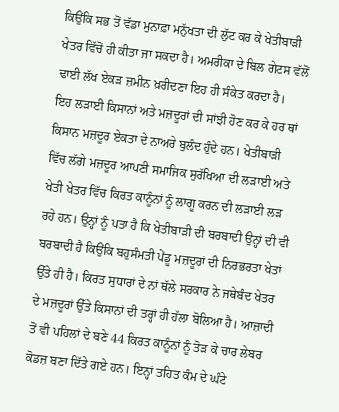ਕਿਉਂਕਿ ਸਭ ਤੋਂ ਵੱਡਾ ਮੁਨਾਫ਼ਾ ਮਨੁੱਖਤਾ ਦੀ ਲੁੱਟ ਕਰ ਕੇ ਖੇਤੀਬਾੜੀ ਖੇਤਰ ਵਿੱਚੋਂ ਹੀ ਕੀਤਾ ਜਾ ਸਕਦਾ ਹੈ। ਅਮਰੀਕਾ ਦੇ ਬਿਲ ਗੇਟਸ ਵੱਲੋਂ ਢਾਈ ਲੱਖ ਏਕੜ ਜ਼ਮੀਨ ਖ਼ਰੀਦਣਾ ਇਹ ਹੀ ਸੰਕੇਤ ਕਰਦਾ ਹੈ।
ਇਹ ਲੜਾਈ ਕਿਸਾਨਾਂ ਅਤੇ ਮਜ਼ਦੂਰਾਂ ਦੀ ਸਾਂਝੀ ਹੋਣ ਕਰ ਕੇ ਹਰ ਥਾਂ ਕਿਸਾਨ ਮਜ਼ਦੂਰ ਏਕਤਾ ਦੇ ਨਾਅਰੇ ਬੁਲੰਦ ਹੁੰਦੇ ਹਨ। ਖੇਤੀਬਾੜੀ ਵਿੱਚ ਲੱਗੇ ਮਜ਼ਦੂਰ ਆਪਣੀ ਸਮਾਜਿਕ ਸੁਰੱਖਿਆ ਦੀ ਲੜਾਈ ਅਤੇ ਖੇਤੀ ਖੇਤਰ ਵਿੱਚ ਕਿਰਤ ਕਾਨੂੰਨਾਂ ਨੂੰ ਲਾਗੂ ਕਰਨ ਦੀ ਲੜਾਈ ਲੜ ਰਹੇ ਹਨ। ਉਨ੍ਹਾਂ ਨੂੰ ਪਤਾ ਹੈ ਕਿ ਖੇਤੀਬਾੜੀ ਦੀ ਬਰਬਾਦੀ ਉਨ੍ਹਾਂ ਦੀ ਵੀ ਬਰਬਾਦੀ ਹੈ ਕਿਉਂਕਿ ਬਹੁਸੰਮਤੀ ਪੇਂਡੂ ਮਜ਼ਦੂਰਾਂ ਦੀ ਨਿਰਭਰਤਾ ਖੇਤਾਂ ਉੱਤੇ ਹੀ ਹੈ। ਕਿਰਤ ਸੁਧਾਰਾਂ ਦੇ ਨਾਂ ਥੱਲੇ ਸਰਕਾਰ ਨੇ ਜਥੇਬੰਦ ਖੇਤਰ ਦੇ ਮਜ਼ਦੂਰਾਂ ਉੱਤੇ ਕਿਸਾਨਾਂ ਦੀ ਤਰ੍ਹਾਂ ਹੀ ਹੱਲਾ ਬੋਲਿਆ ਹੈ। ਆਜ਼ਾਦੀ ਤੋਂ ਵੀ ਪਹਿਲਾਂ ਦੇ ਬਣੇ 44 ਕਿਰਤ ਕਾਨੂੰਨਾਂ ਨੂੰ ਤੋੜ ਕੇ ਚਾਰ ਲੇਬਰ ਕੋਡਜ਼ ਬਣਾ ਦਿੱਤੇ ਗਏ ਹਨ। ਇਨ੍ਹਾਂ ਤਹਿਤ ਕੰਮ ਦੇ ਘੰਟੇ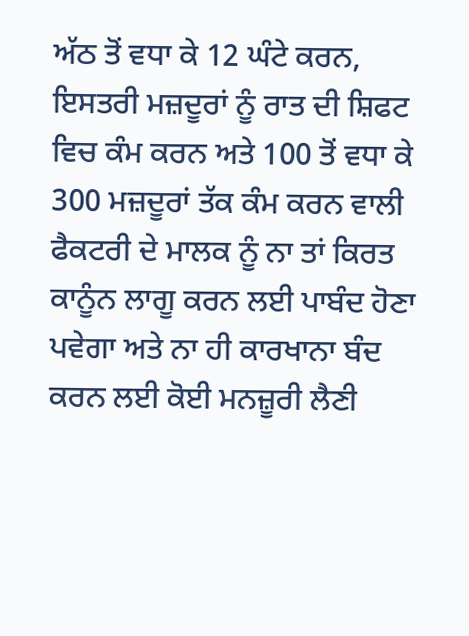ਅੱਠ ਤੋਂ ਵਧਾ ਕੇ 12 ਘੰਟੇ ਕਰਨ, ਇਸਤਰੀ ਮਜ਼ਦੂਰਾਂ ਨੂੰ ਰਾਤ ਦੀ ਸ਼ਿਫਟ ਵਿਚ ਕੰਮ ਕਰਨ ਅਤੇ 100 ਤੋਂ ਵਧਾ ਕੇ 300 ਮਜ਼ਦੂਰਾਂ ਤੱਕ ਕੰਮ ਕਰਨ ਵਾਲੀ ਫੈਕਟਰੀ ਦੇ ਮਾਲਕ ਨੂੰ ਨਾ ਤਾਂ ਕਿਰਤ ਕਾਨੂੰਨ ਲਾਗੂ ਕਰਨ ਲਈ ਪਾਬੰਦ ਹੋਣਾ ਪਵੇਗਾ ਅਤੇ ਨਾ ਹੀ ਕਾਰਖਾਨਾ ਬੰਦ ਕਰਨ ਲਈ ਕੋਈ ਮਨਜ਼ੂਰੀ ਲੈਣੀ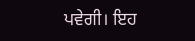ਪਵੇਗੀ। ਇਹ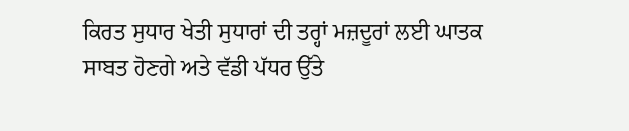ਕਿਰਤ ਸੁਧਾਰ ਖੇਤੀ ਸੁਧਾਰਾਂ ਦੀ ਤਰ੍ਹਾਂ ਮਜ਼ਦੂਰਾਂ ਲਈ ਘਾਤਕ ਸਾਬਤ ਹੋਣਗੇ ਅਤੇ ਵੱਡੀ ਪੱਧਰ ਉੱਤੇ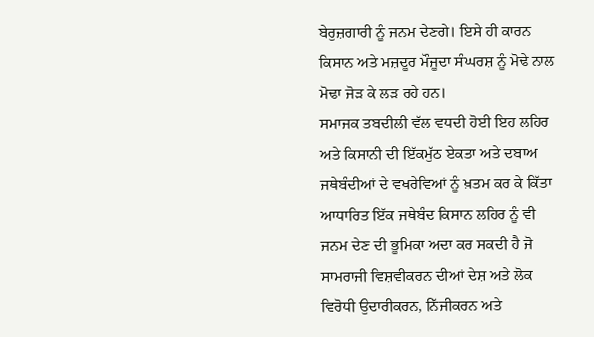ਬੇਰੁਜ਼ਗਾਰੀ ਨੂੰ ਜਨਮ ਦੇਣਗੇ। ਇਸੇ ਹੀ ਕਾਰਨ ਕਿਸਾਨ ਅਤੇ ਮਜ਼ਦੂਰ ਮੌਜੂਦਾ ਸੰਘਰਸ਼ ਨੂੰ ਮੋਢੇ ਨਾਲ ਮੋਢਾ ਜੋੜ ਕੇ ਲੜ ਰਹੇ ਹਨ।
ਸਮਾਜਕ ਤਬਦੀਲੀ ਵੱਲ ਵਧਦੀ ਹੋਈ ਇਹ ਲਹਿਰ ਅਤੇ ਕਿਸਾਨੀ ਦੀ ਇੱਕਮੁੱਠ ਏਕਤਾ ਅਤੇ ਦਬਾਅ ਜਥੇਬੰਦੀਆਂ ਦੇ ਵਖਰੇਵਿਆਂ ਨੂੰ ਖ਼ਤਮ ਕਰ ਕੇ ਕਿੱਤਾ ਆਧਾਰਿਤ ਇੱਕ ਜਥੇਬੰਦ ਕਿਸਾਨ ਲਹਿਰ ਨੂੰ ਵੀ ਜਨਮ ਦੇਣ ਦੀ ਭੂਮਿਕਾ ਅਦਾ ਕਰ ਸਕਦੀ ਹੈ ਜੋ ਸਾਮਰਾਜੀ ਵਿਸ਼ਵੀਕਰਨ ਦੀਆਂ ਦੇਸ਼ ਅਤੇ ਲੋਕ ਵਿਰੋਧੀ ਉਦਾਰੀਕਰਨ, ਨਿੱਜੀਕਰਨ ਅਤੇ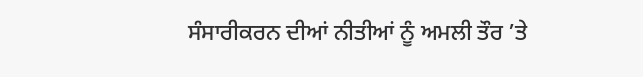ਸੰਸਾਰੀਕਰਨ ਦੀਆਂ ਨੀਤੀਆਂ ਨੂੰ ਅਮਲੀ ਤੌਰ ’ਤੇ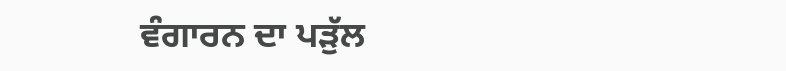ਵੰਗਾਰਨ ਦਾ ਪੜੁੱਲ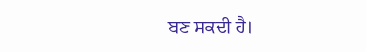ਬਣ ਸਕਦੀ ਹੈ।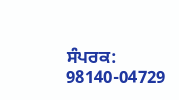ਸੰਪਰਕ: 98140-04729